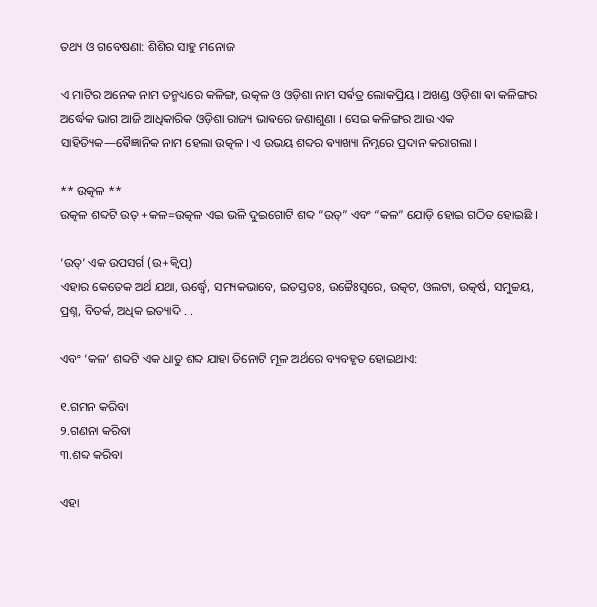ତଥ୍ୟ ଓ ଗବେଷଣା: ଶିଶିର ସାହୁ ମନୋଜ

ଏ ମାଟିର ଅନେକ ନାମ ତନ୍ମଧ୍ୟରେ କଳିଙ୍ଗ, ଉତ୍କଳ ଓ ଓଡ଼ିଶା ନାମ ସର୍ଵତ୍ର ଲୋକପ୍ରିୟ । ଅଖଣ୍ଡ ଓଡ଼ିଶା ଵା କଳିଙ୍ଗର ଅର୍ଦ୍ଧେକ ଭାଗ ଆଜି ଆଧିକାରିକ ଓଡ଼ିଶା ରାଜ୍ୟ ଭାଵରେ ଜଣାଶୁଣା । ସେଇ କଳିଙ୍ଗର ଆଉ ଏକ ସାହିତ୍ୟିକ—ଵୈଜ୍ଞାନିକ ନାମ ହେଲା ଉତ୍କଳ । ଏ ଉଭୟ ଶବ୍ଦର ଵ୍ୟାଖ୍ୟା ନିମ୍ନରେ ପ୍ରଦାନ କରାଗଲା ।

** ଉତ୍କଳ **
ଉତ୍କଳ ଶବ୍ଦଟି ଉତ୍ +କଳ=ଉତ୍କଳ ଏଇ ଭଳି ଦୁଇଗୋଟି ଶବ୍ଦ “ଉତ୍” ଏବଂ “କଳ” ଯୋଡ଼ି ହୋଇ ଗଠିତ ହୋଇଛି ।

‘ଉତ୍’ ଏକ ଉପସର୍ଗ (ଉ+କ୍ବିପ୍)
ଏହାର କେତେକ ଅର୍ଥ ଯଥା, ଊର୍ଦ୍ଧ୍ଵେ, ସମ୍ୟକଭାବେ, ଇତସ୍ତତଃ, ଉଚ୍ଚୈଃସ୍ବରେ, ଉତ୍କଟ, ଓଲଟା, ଉତ୍କର୍ଷ, ସମୁଚ୍ଚୟ, ପ୍ରଶ୍ନ, ବିତର୍କ, ଅଧିକ ଇତ୍ୟାଦି . .

ଏବଂ ‘କଳ’ ଶବ୍ଦଟି ଏକ ଧାତୁ ଶବ୍ଦ ଯାହା ତିନୋଟି ମୂଳ ଅର୍ଥରେ ବ୍ୟବହୃତ ହୋଇଥାଏ:

୧.ଗମନ କରିବା
୨.ଗଣନା କରିବା
୩.ଶବ୍ଦ କରିବା

ଏହା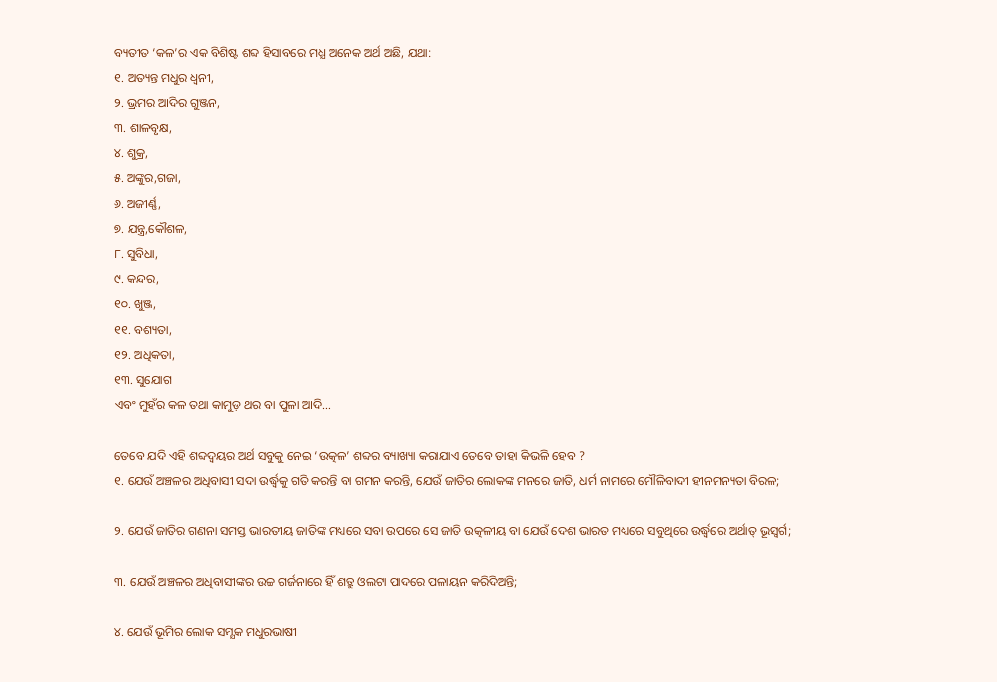ବ୍ୟତୀତ ‘କଳ’ର ଏକ ବିଶିଷ୍ଟ ଶବ୍ଦ ହିସାବରେ ମଧ୍ଯ ଅନେକ ଅର୍ଥ ଅଛି, ଯଥା:
୧. ଅତ୍ୟନ୍ତ ମଧୁର ଧ୍ବନୀ,
୨. ଭ୍ରମର ଆଦିର ଗୁଞ୍ଜନ,
୩. ଶାଳବୃକ୍ଷ,
୪. ଶୁକ୍ର,
୫. ଅଙ୍କୁର,ଗଜା,
୬. ଅଜୀର୍ଣ୍ଣ,
୭. ଯନ୍ତ୍ର,କୌଶଳ,
୮. ସୁବିଧା,
୯. କନ୍ଦର,
୧୦. ଖୁଞ୍ଜ,
୧୧. ବଶ୍ୟତା,
୧୨. ଅଧିକତା,
୧୩. ସୁଯୋଗ
ଏବଂ ମୁହଁର କଳ ତଥା କାମୁଡ଼ ଥର ବା ପୁଳା ଆଦି…

ତେବେ ଯଦି ଏହି ଶବ୍ଦଦ୍ୱୟର ଅର୍ଥ ସବୁକୁ ନେଇ ‘ଉତ୍କଳ’ ଶବ୍ଦର ବ୍ୟାଖ୍ୟା କରାଯାଏ ତେବେ ତାହା କିଭଳି ହେବ ?
୧. ଯେଉଁ ଅଞ୍ଚଳର ଅଧିବାସୀ ସଦା ଉର୍ଦ୍ଧ୍ଵକୁ ଗତି କରନ୍ତି ବା ଗମନ କରନ୍ତି, ଯେଉଁ ଜାତିର ଲୋକଙ୍କ ମନରେ ଜାତି, ଧର୍ମ ନାମରେ ମୌଳିବାଦୀ ହୀନମନ୍ୟତା ବିରଳ;

୨. ଯେଉଁ ଜାତିର ଗଣନା ସମସ୍ତ ଭାରତୀୟ ଜାତିଙ୍କ ମଧ୍ୟରେ ସବା ଉପରେ ସେ ଜାତି ଉତ୍କଳୀୟ ବା ଯେଉଁ ଦେଶ ଭାରତ ମଧ୍ୟରେ ସବୁଥିରେ ଉର୍ଦ୍ଧ୍ଵରେ ଅର୍ଥାତ୍ ଭୂସ୍ବର୍ଗ;

୩. ଯେଉଁ ଅଞ୍ଚଳର ଅଧିବାସୀଙ୍କର ଉଚ୍ଚ ଗର୍ଜନାରେ ହିଁ ଶତ୍ରୁ ଓଲଟା ପାଦରେ ପଳାୟନ କରିଦିଅନ୍ତି;

୪. ଯେଉଁ ଭୂମିର ଲୋକ ସମ୍ଯକ ମଧୁରଭାଷୀ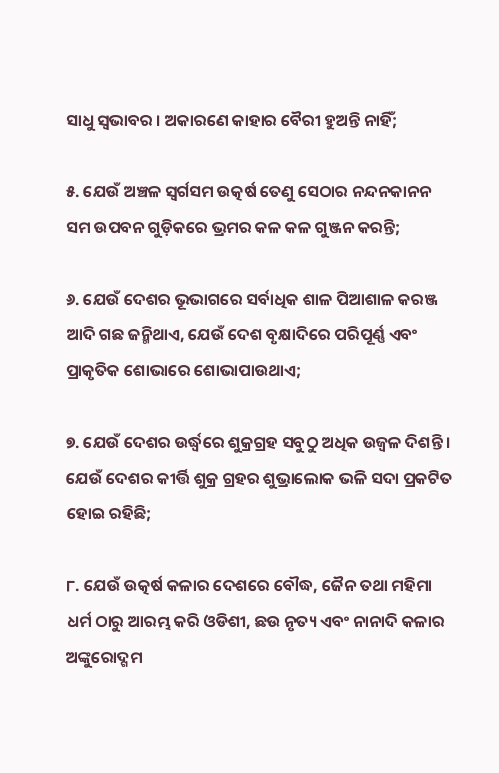ସାଧୁ ସ୍ୱଭାବର । ଅକାରଣେ କାହାର ବୈରୀ ହୁଅନ୍ତି ନାହିଁ;

୫. ଯେଉଁ ଅଞ୍ଚଳ ସ୍ବର୍ଗସମ ଉତ୍କର୍ଷ ତେଣୁ ସେଠାର ନନ୍ଦନକାନନ ସମ ଉପବନ ଗୁଡ଼ିକରେ ଭ୍ରମର କଳ କଳ ଗୁଞ୍ଜନ କରନ୍ତି;

୬. ଯେଉଁ ଦେଶର ଭୂଭାଗରେ ସର୍ବାଧିକ ଶାଳ ପିଆଶାଳ କରଞ୍ଜ ଆଦି ଗଛ ଜନ୍ମିଥାଏ, ଯେଉଁ ଦେଶ ବୃକ୍ଷାଦିରେ ପରିପୂର୍ଣ୍ଣ ଏବଂ ପ୍ରାକୃତିକ ଶୋଭାରେ ଶୋଭାପାଉଥାଏ;

୭. ଯେଉଁ ଦେଶର ଉର୍ଦ୍ଧ୍ଵରେ ଶୁକ୍ରଗ୍ରହ ସବୁଠୁ ଅଧିକ ଉଜ୍ବଳ ଦିଶନ୍ତି । ଯେଉଁ ଦେଶର କୀର୍ତ୍ତି ଶୁକ୍ର ଗ୍ରହର ଶୁଭ୍ରାଲୋକ ଭଳି ସଦା ପ୍ରକଟିତ ହୋଇ ରହିଛି;

୮. ଯେଉଁ ଉତ୍କର୍ଷ କଳାର ଦେଶରେ ବୌଦ୍ଧ, ଜୈନ ତଥା ମହିମା ଧର୍ମ ଠାରୁ ଆରମ୍ଭ କରି ଓଡିଶୀ, ଛଉ ନୃତ୍ୟ ଏବଂ ନାନାଦି କଳାର ଅଙ୍କୁରୋଦ୍ଗମ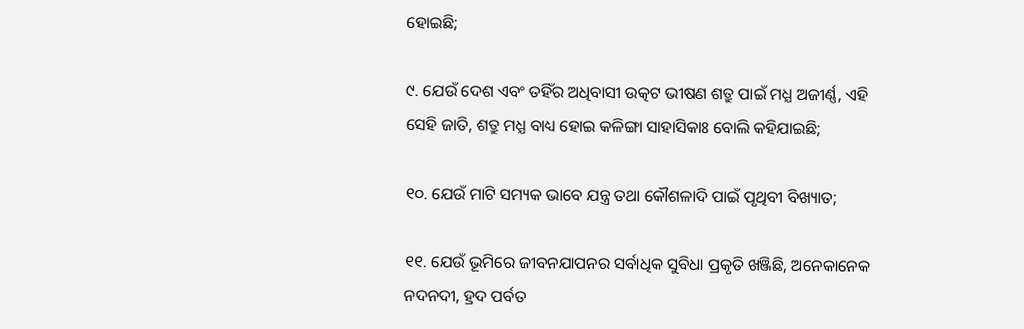ହୋଇଛି;

୯. ଯେଉଁ ଦେଶ ଏବଂ ତହିଁର ଅଧିବାସୀ ଉତ୍କଟ ଭୀଷଣ ଶତ୍ରୁ ପାଇଁ ମଧ୍ଯ ଅଜୀର୍ଣ୍ଣ, ଏହି ସେହି ଜାତି, ଶତ୍ରୁ ମଧ୍ଯ ବାଧ୍ୟ ହୋଇ କଳିଙ୍ଗା ସାହାସିକାଃ ବୋଲି କହିଯାଇଛି;

୧୦. ଯେଉଁ ମାଟି ସମ୍ୟକ ଭାବେ ଯନ୍ତ୍ର ତଥା କୌଶଳାଦି ପାଇଁ ପୃଥିବୀ ବିଖ୍ୟାତ;

୧୧. ଯେଉଁ ଭୂମିରେ ଜୀବନଯାପନର ସର୍ବାଧିକ ସୁବିଧା ପ୍ରକୃତି ଖଞ୍ଜିଛି, ଅନେକାନେକ ନଦନଦୀ, ହ୍ରଦ ପର୍ବତ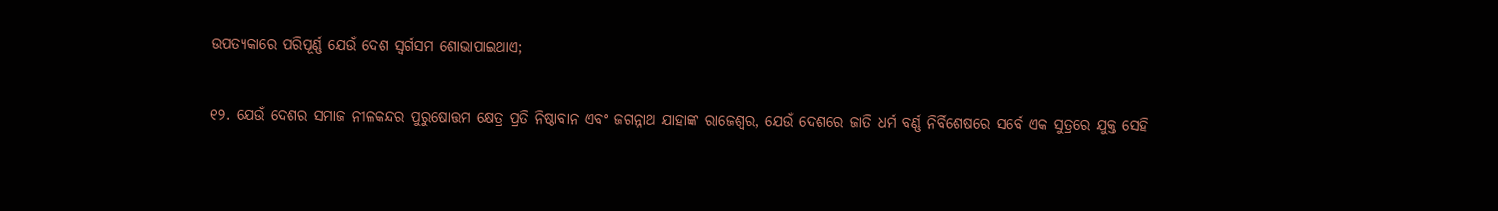ଉପତ୍ୟକାରେ ପରିପୂର୍ଣ୍ଣ ଯେଉଁ ଦେଶ ସ୍ବର୍ଗସମ ଶୋଭାପାଇଥାଏ;

୧୨. ଯେଉଁ ଦେଶର ସମାଜ ନୀଳକନ୍ଦର ପୁରୁଷୋତ୍ତମ କ୍ଷେତ୍ର ପ୍ରତି ନିଷ୍ଠାବାନ ଏବଂ ଜଗନ୍ନାଥ ଯାହାଙ୍କ ରାଜେଶ୍ବର, ଯେଉଁ ଦେଶରେ ଜାତି ଧର୍ମ ବର୍ଣ୍ଣ ନିର୍ବିଶେଷରେ ସର୍ବେ ଏକ ସୁତ୍ରରେ ଯୁକ୍ତ ସେହି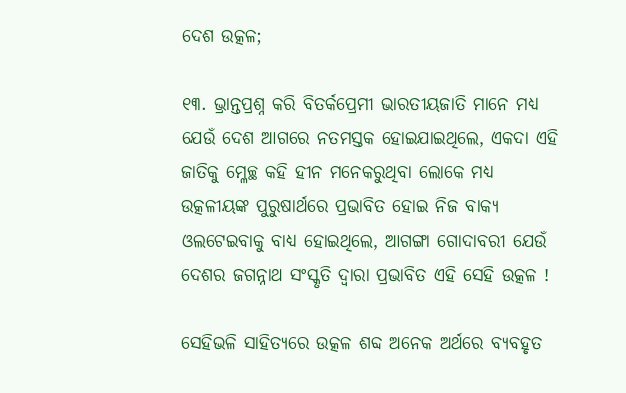ଦେଶ ଉତ୍କଳ;

୧୩. ଭ୍ରାନ୍ତପ୍ରଶ୍ନ କରି ବିତର୍କପ୍ରେମୀ ଭାରତୀୟଜାତି ମାନେ ମଧ୍ଯ ଯେଉଁ ଦେଶ ଆଗରେ ନତମସ୍ତକ ହୋଇଯାଇଥିଲେ, ଏକଦା ଏହି ଜାତିକୁ ମ୍ଳେଚ୍ଛ କହି ହୀନ ମନେକରୁଥିବା ଲୋକେ ମଧ୍ଯ ଉତ୍କଳୀୟଙ୍କ ପୁରୁଷାର୍ଥରେ ପ୍ରଭାବିତ ହୋଇ ନିଜ ବାକ୍ଯ ଓଲଟେଇବାକୁ ବାଧ୍ଯ ହୋଇଥିଲେ, ଆଗଙ୍ଗା ଗୋଦାବରୀ ଯେଉଁ ଦେଶର ଜଗନ୍ନାଥ ସଂସ୍କୃତି ଦ୍ବାରା ପ୍ରଭାବିତ ଏହି ସେହି ଉତ୍କଳ !

ସେହିଭଳି ସାହିତ୍ଯରେ ଉତ୍କଳ ଶବ୍ଦ ଅନେକ ଅର୍ଥରେ ବ୍ୟବହୃତ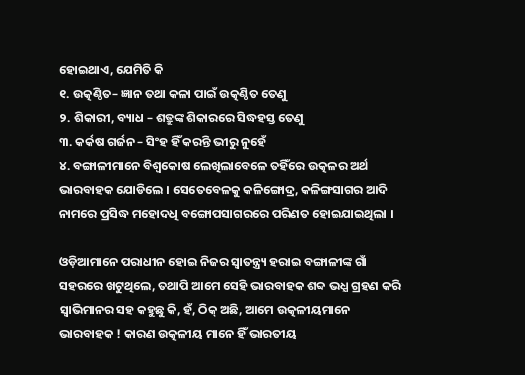ହୋଇଥାଏ, ଯେମିତି କି
୧. ଉତ୍କଣ୍ଠିତ– ଜ୍ଞାନ ତଥା କଳା ପାଇଁ ଉତ୍କଣ୍ଠିତ ତେଣୁ
୨. ଶିକାରୀ, ବ୍ୟାଧ – ଶତ୍ରୁଙ୍କ ଶିକାରରେ ସିଦ୍ଧହସ୍ତ ତେଣୁ
୩. କର୍କଷ ଗର୍ଜନ – ସିଂହ ହିଁ କରନ୍ତି ଭୀରୁ ନୁହେଁ
୪. ବଙ୍ଗାଳୀମାନେ ବିଶ୍ବକୋଷ ଲେଖିଲାବେଳେ ତହିଁରେ ଉତ୍କଳର ଅର୍ଥ ଭାରବାହକ ଯୋଡିଲେ । ସେତେବେଳକୁ କଳିଙ୍ଗୋଦ୍ର, କଳିଙ୍ଗସାଗର ଆଦି ନାମରେ ପ୍ରସିଦ୍ଧ ମହୋଦଧି ବଙ୍ଗୋପସାଗରରେ ପରିଣତ ହୋଇଯାଇଥିଲା ।

ଓଡ଼ିଆମାନେ ପରାଧୀନ ହୋଇ ନିଜର ସ୍ଵାତନ୍ତ୍ର୍ୟ ହରାଇ ବଙ୍ଗାଳୀଙ୍କ ଗାଁ ସହରରେ ଖଟୁଥିଲେ, ତଥାପି ଆମେ ସେହି ଭାରବାହକ ଶବ୍ଦ ଭଧ୍ଯ ଗ୍ରହଣ କରି ସ୍ବାଭିମାନର ସହ କହୁଛୁ କି, ହଁ, ଠିକ୍ ଅଛି, ଆମେ ଉତ୍କଳୀୟମାନେ ଭାରବାହକ ! କାରଣ ଉତ୍କଳୀୟ ମାନେ ହିଁ ଭାରତୀୟ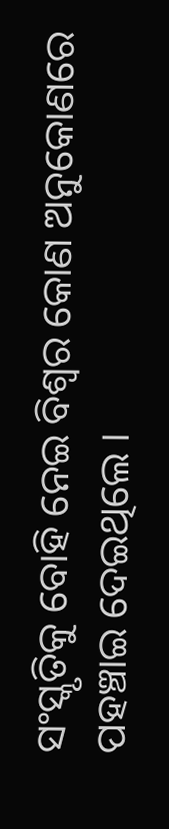ସଂସ୍କୃତିକୁ ବୋହି ନେଇ ବିଶ୍ବର କୋଣ ଅନୁକୋଣରେ ପହଞ୍ଚାଇ ଦେଇଥିଲେ ।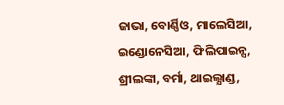ଜାଭା, ବୋର୍ଣ୍ଣିଓ, ମାଲେସିଆ, ଇଣ୍ଡୋନେସିଆ, ଫିଲିପାଇନ୍ସ, ଶ୍ରୀଲଙ୍କା, ବର୍ମା, ଥାଇଲ୍ଯାଣ୍ଡ,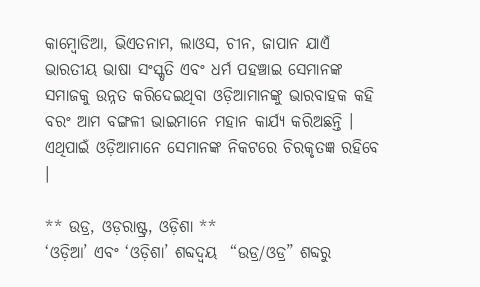କାମ୍ବୋଡିଆ, ଭିଏତନାମ, ଲାଓସ, ଚୀନ, ଜାପାନ ଯାଏଁ ଭାରତୀୟ ଭାଷା ସଂସ୍କୃତି ଏବଂ ଧର୍ମ ପହଞ୍ଚାଇ ସେମାନଙ୍କ ସମାଜକୁ ଉନ୍ନତ କରିଦେଇଥିବା ଓଡ଼ିଆମାନଙ୍କୁ ଭାରବାହକ କହି ବରଂ ଆମ ବଙ୍ଗଳୀ ଭାଇମାନେ ମହାନ କାର୍ଯ୍ୟ କରିଅଛନ୍ତି । ଏଥିପାଇଁ ଓଡ଼ିଆମାନେ ସେମାନଙ୍କ ନିକଟରେ ଚିରକୃତଜ୍ଞ ରହିବେ ।

** ଉଡ୍ର, ଓଡ଼ରାଷ୍ଟ୍ର, ଓଡ଼ିଶା **
‘ଓଡ଼ିଆ’ ଏବଂ ‘ଓଡ଼ିଶା’ ଶବ୍ଦଦ୍ଵୟ  “ଉଡ୍ର/ଓଡ୍ର” ଶବ୍ଦରୁ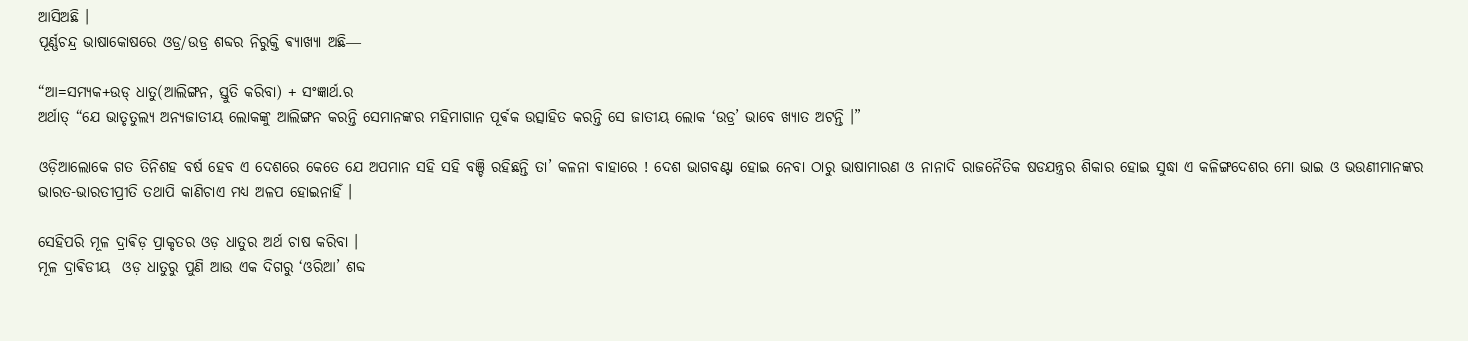ଆସିଅଛି ।
ପୂର୍ଣ୍ଣଚନ୍ଦ୍ର ଭାଷାକୋଷରେ ଓଡ୍ର/ଉଡ୍ର ଶବ୍ଦର ନିରୁକ୍ତି ଵ୍ୟାଖ୍ୟା ଅଛି―

“ଆ=ସମ୍ୟକ+ଉଡ୍ ଧାତୁ(ଆଲିଙ୍ଗନ, ସ୍ତୁତି କରିବା) + ସଂଜ୍ଞାର୍ଥ.ର
ଅର୍ଥାତ୍ “ଯେ ଭାତୃତୁଲ୍ୟ ଅନ୍ୟଜାତୀୟ ଲୋକଙ୍କୁ ଆଲିଙ୍ଗନ କରନ୍ତି ସେମାନଙ୍କର ମହିମାଗାନ ପୂର୍ଵକ ଉତ୍ସାହିତ କରନ୍ତି ସେ ଜାତୀୟ ଲୋକ ‘ଉଡ୍ର’ ଭାବେ ଖ୍ୟାତ ଅଟନ୍ତି ।”

ଓଡ଼ିଆଲୋକେ ଗତ ତିନିଶହ ବର୍ଷ ହେବ ଏ ଦେଶରେ କେତେ ଯେ ଅପମାନ ସହି ସହି ବଞ୍ଚି ରହିଛନ୍ତି ତା’ କଳନା ବାହାରେ ! ଦେଶ ଭାଗବଣ୍ଟା ହୋଇ ନେବା ଠାରୁ ଭାଷାମାରଣ ଓ ନାନାଦି ରାଜନୈତିକ ଷଡଯନ୍ତ୍ରର ଶିକାର ହୋଇ ସୁଦ୍ଧା ଏ କଳିଙ୍ଗଦେଶର ମୋ ଭାଇ ଓ ଭଉଣୀମାନଙ୍କର ଭାରତ-ଭାରତୀପ୍ରୀତି ତଥାପି କାଣିଚାଏ ମଧ୍ଯ ଅଳପ ହୋଇନାହିଁ ।

ସେହିପରି ମୂଳ ଦ୍ରାଵିଡ଼ ପ୍ରାକୃତର ଓଡ଼ ଧାତୁର ଅର୍ଥ ଚାଷ କରିବା ।
ମୂଳ ଦ୍ରାଵିଡୀୟ  ଓଡ଼ ଧାତୁରୁ ପୁଣି ଆଉ ଏକ ଦିଗରୁ ‘ଓରିଆ’ ଶବ୍ଦ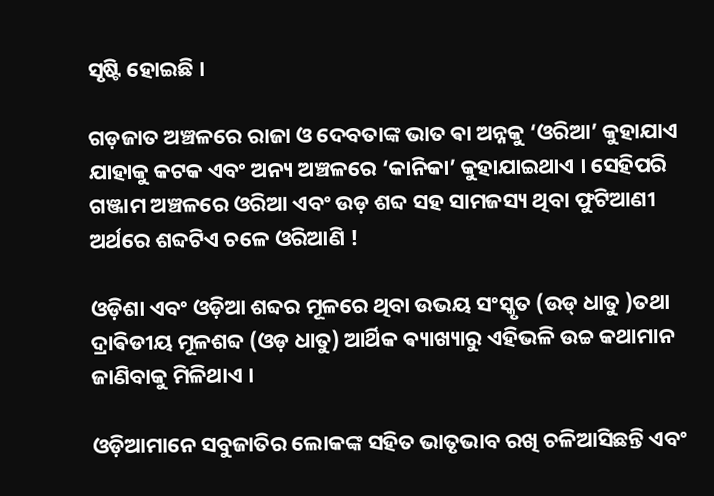ସୃଷ୍ଟି ହୋଇଛି ।

ଗଡ଼ଜାତ ଅଞ୍ଚଳରେ ରାଜା ଓ ଦେବତାଙ୍କ ଭାତ ଵା ଅନ୍ନକୁ ‘ଓରିଆ’ କୁହାଯାଏ ଯାହାକୁ କଟକ ଏବଂ ଅନ୍ୟ ଅଞ୍ଚଳରେ ‘କାନିକା’ କୁହାଯାଇଥାଏ । ସେହିପରି ଗଞ୍ଜାମ ଅଞ୍ଚଳରେ ଓରିଆ ଏବଂ ଉଡ଼ ଶବ୍ଦ ସହ ସାମଜସ୍ୟ ଥିବା ଫୁଟିଆଣୀ ଅର୍ଥରେ ଶବ୍ଦଟିଏ ଚଳେ ଓରିଆଣି !

ଓଡ଼ିଶା ଏବଂ ଓଡ଼ିଆ ଶବ୍ଦର ମୂଳରେ ଥିବା ଉଭୟ ସଂସ୍କୃତ (ଉଡ୍ ଧାତୁ )ତଥା ଦ୍ରାଵିଡୀୟ ମୂଳଶବ୍ଦ (ଓଡ଼ ଧାତୁ) ଆର୍ଥିକ ଵ୍ୟାଖ୍ୟାରୁ ଏହିଭଳି ଉଚ୍ଚ କଥାମାନ ଜାଣିବାକୁ ମିଳିଥାଏ ।

ଓଡ଼ିଆମାନେ ସବୁଜାତିର ଲୋକଙ୍କ ସହିତ ଭାତୃଭାବ ରଖି ଚଳିଆସିଛନ୍ତି ଏବଂ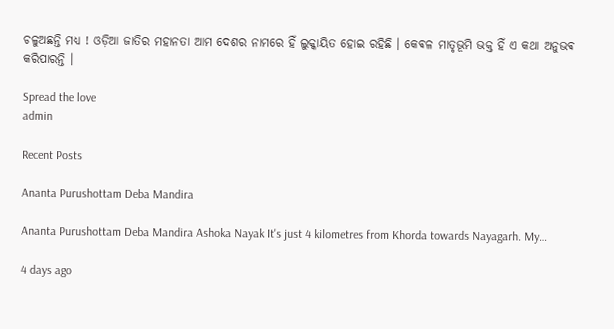ଚଳୁଅଛନ୍ତି ମଧ୍ଯ ! ଓଡ଼ିଆ ଜାତିର ମହାନତା ଆମ ଦେଶର ନାମରେ ହିଁ ଲୁକ୍କାୟିତ ହୋଇ ରହିଛି । କେଵଳ ମାତୃଭୂମି ଭକ୍ତ ହିଁ ଏ କଥା ଅନୁଭଵ କରିପାରନ୍ତି ।

Spread the love
admin

Recent Posts

Ananta Purushottam Deba Mandira

Ananta Purushottam Deba Mandira Ashoka Nayak It's just 4 kilometres from Khorda towards Nayagarh. My…

4 days ago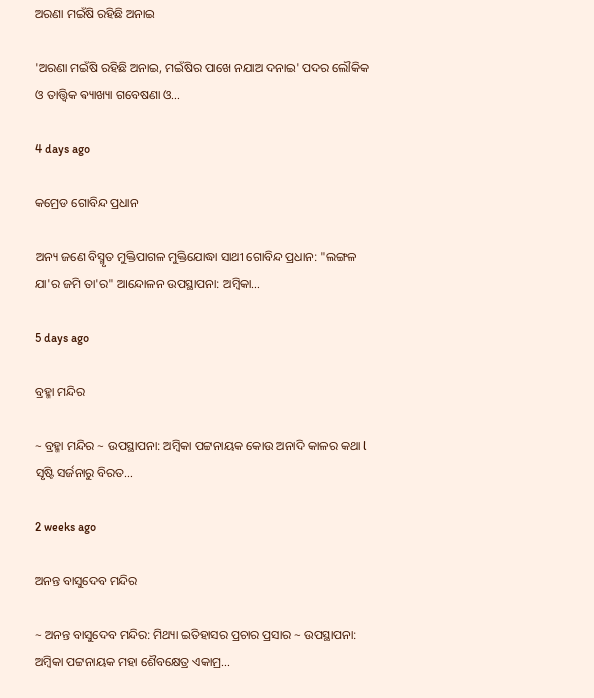ଅରଣା ମଇଁଷି ରହିଛି ଅନାଇ

'ଅରଣା ମଇଁଷି ରହିଛି ଅନାଇ, ମଇଁଷିର ପାଖେ ନଯାଅ ଦନାଇ' ପଦର ଲୌକିକ ଓ ତାତ୍ତ୍ଵିକ ଵ୍ୟାଖ୍ୟା ଗବେଷଣା ଓ…

4 days ago

କମ୍ରେଡ ଗୋବିନ୍ଦ ପ୍ରଧାନ

ଅନ୍ୟ ଜଣେ ବିସ୍ମୃତ ମୁକ୍ତିପାଗଳ ମୁକ୍ତିଯୋଦ୍ଧା ସାଥୀ ଗୋବିନ୍ଦ ପ୍ରଧାନ: "ଲଙ୍ଗଳ ଯା'ର ଜମି ତା'ର" ଆନ୍ଦୋଳନ ଉପସ୍ଥାପନା: ଅମ୍ବିକା…

5 days ago

ବ୍ରହ୍ମା ମନ୍ଦିର

~ ବ୍ରହ୍ମା ମନ୍ଦିର ~ ଉପସ୍ଥାପନା: ଅମ୍ବିକା ପଟ୍ଟନାୟକ କୋଉ ଅନାଦି କାଳର କଥା l ସୃଷ୍ଟି ସର୍ଜନାରୁ ବିରତ…

2 weeks ago

ଅନନ୍ତ ବାସୁଦେବ ମନ୍ଦିର

~ ଅନନ୍ତ ବାସୁଦେବ ମନ୍ଦିର: ମିଥ୍ୟା ଇତିହାସର ପ୍ରଚାର ପ୍ରସାର ~ ଉପସ୍ଥାପନା: ଅମ୍ବିକା ପଟ୍ଟନାୟକ ମହା ଶୈବକ୍ଷେତ୍ର ଏକାମ୍ର…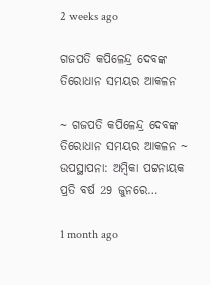2 weeks ago

ଗଜପତି କପିଳେନ୍ଦ୍ର ଦେବଙ୍କ ତିରୋଧାନ ସମୟର ଆକଳନ

~ ଗଜପତି କପିଳେନ୍ଦ୍ର ଦେବଙ୍କ ତିରୋଧାନ ସମୟର ଆକଳନ ~ ଉପସ୍ଥାପନା: ଅମ୍ବିକା ପଟ୍ଟନାୟକ ପ୍ରତି ବର୍ଷ 29 ଜୁନରେ…

1 month ago